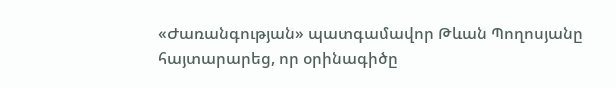«Ժառանգության» պատգամավոր Թևան Պողոսյանը հայտարարեց, որ օրինագիծը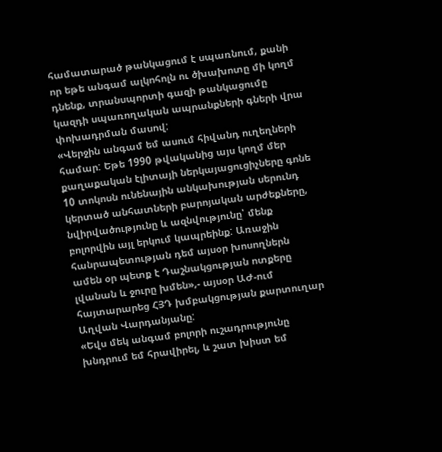համատարած թանկացում է սպառնում, քանի որ եթե անգամ ալկոհոլն ու ծխախոտը մի կողմ դնենք, տրանսպորտի գազի թանկացումը կազդի սպառողական ապրանքների գների վրա փոխադրման մասով:
«Վերջին անգամ եմ ասում հիվանդ ուղեղների համար: Եթե 1990 թվականից այս կողմ մեր քաղաքական էլիտայի ներկայացուցիչները գոնե 10 տոկոսն ունենային անկախության սերունդ կերտած անհատների բարոյական արժեքները, նվիրվածությունը և ազնվությունը՝ մենք բոլորվին այլ երկում կապրեինք: Առաջին հանրապետության դեմ այսօր խոսողներն ամեն օր պետք է Դաշնակցության ոտքերը լվանան և ջուրը խմեն»,- այսօր ԱԺ-ում հայտարարեց ՀՅԴ խմբակցության քարտուղար Աղվան Վարդանյանը:
«Եվս մեկ անգամ բոլորի ուշադրությունը խնդրում եմ հրավիրել, և շատ խիստ եմ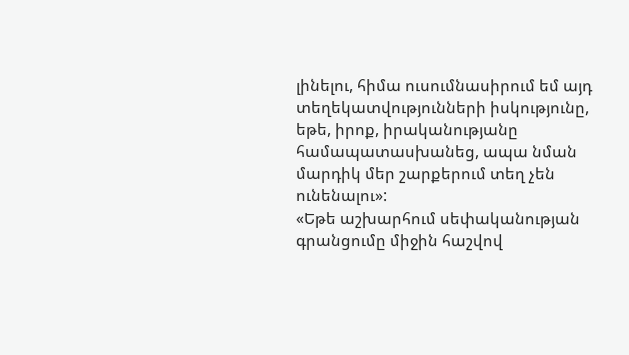լինելու, հիմա ուսումնասիրում եմ այդ տեղեկատվությունների իսկությունը, եթե, իրոք, իրականությանը համապատասխանեց, ապա նման մարդիկ մեր շարքերում տեղ չեն ունենալու»:
«Եթե աշխարհում սեփականության գրանցումը միջին հաշվով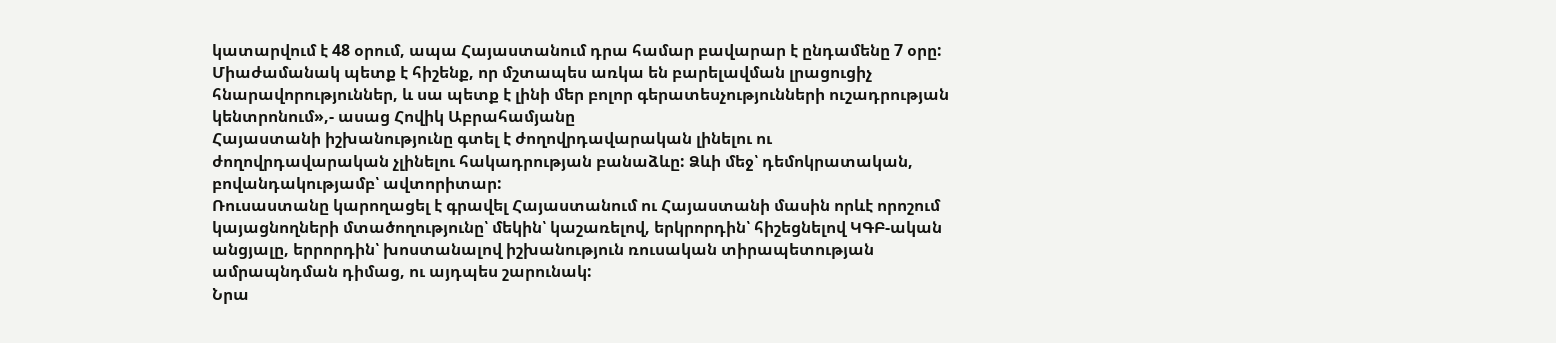կատարվում է 48 օրում, ապա Հայաստանում դրա համար բավարար է ընդամենը 7 օրը: Միաժամանակ պետք է հիշենք, որ մշտապես առկա են բարելավման լրացուցիչ հնարավորություններ, և սա պետք է լինի մեր բոլոր գերատեսչությունների ուշադրության կենտրոնում»,- ասաց Հովիկ Աբրահամյանը
Հայաստանի իշխանությունը գտել է ժողովրդավարական լինելու ու ժողովրդավարական չլինելու հակադրության բանաձևը: Ձևի մեջ՝ դեմոկրատական, բովանդակությամբ՝ ավտորիտար:
Ռուսաստանը կարողացել է գրավել Հայաստանում ու Հայաստանի մասին որևէ որոշում կայացնողների մտածողությունը՝ մեկին՝ կաշառելով, երկրորդին՝ հիշեցնելով ԿԳԲ-ական անցյալը, երրորդին՝ խոստանալով իշխանություն ռուսական տիրապետության ամրապնդման դիմաց, ու այդպես շարունակ:
Նրա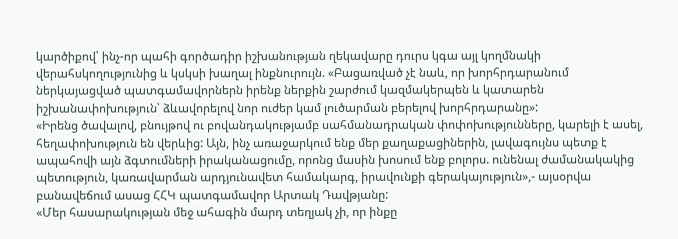կարծիքով՝ ինչ-որ պահի գործադիր իշխանության ղեկավարը դուրս կգա այլ կողմնակի վերահսկողությունից և կսկսի խաղալ ինքնուրույն. «Բացառված չէ նաև, որ խորհրդարանում ներկայացված պատգամավորներն իրենք ներքին շարժում կազմակերպեն և կատարեն իշխանափոխություն՝ ձևավորելով նոր ուժեր կամ լուծարման բերելով խորհրդարանը»:
«Իրենց ծավալով, բնույթով ու բովանդակությամբ սահմանադրական փոփոխությունները, կարելի է ասել, հեղափոխություն են վերևից: Այն, ինչ առաջարկում ենք մեր քաղաքացիներին, լավագույնս պետք է ապահովի այն ձգտումների իրականացումը, որոնց մասին խոսում ենք բոլորս. ունենալ ժամանակակից պետություն, կառավարման արդյունավետ համակարգ, իրավունքի գերակայություն»,- այսօրվա բանավեճում ասաց ՀՀԿ պատգամավոր Արտակ Դավթյանը:
«Մեր հասարակության մեջ ահագին մարդ տեղյակ չի, որ ինքը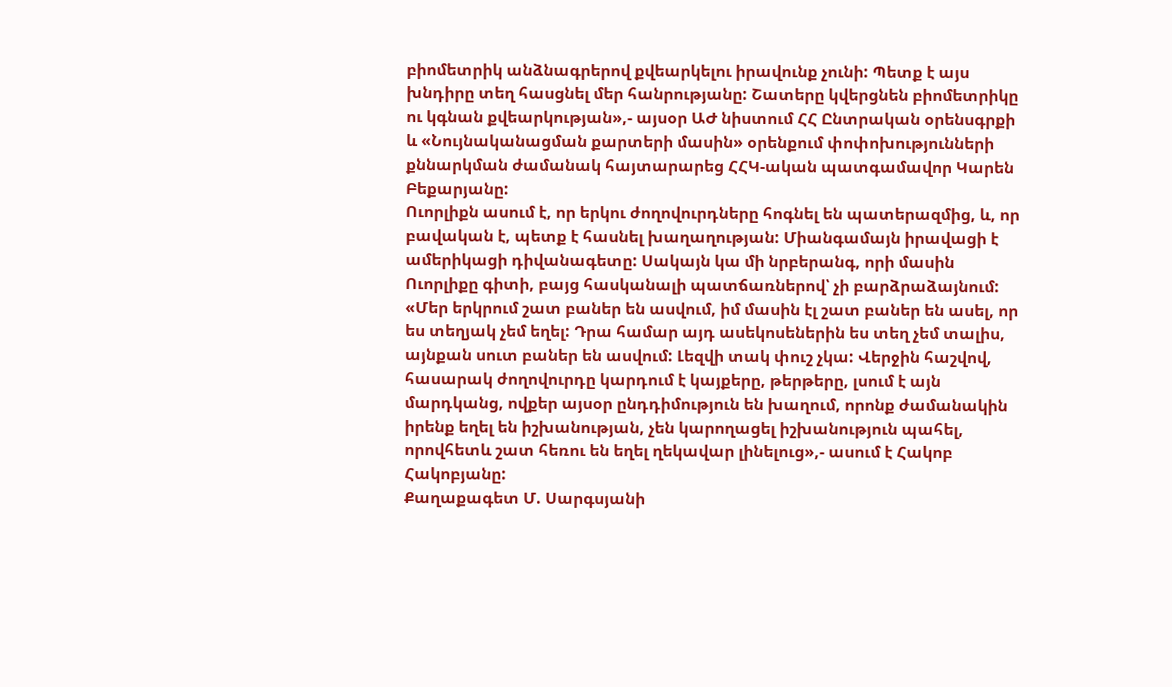բիոմետրիկ անձնագրերով քվեարկելու իրավունք չունի: Պետք է այս խնդիրը տեղ հասցնել մեր հանրությանը: Շատերը կվերցնեն բիոմետրիկը ու կգնան քվեարկության»,- այսօր ԱԺ նիստում ՀՀ Ընտրական օրենսգրքի և «Նույնականացման քարտերի մասին» օրենքում փոփոխությունների քննարկման ժամանակ հայտարարեց ՀՀԿ-ական պատգամավոր Կարեն Բեքարյանը:
Ուորլիքն ասում է, որ երկու ժողովուրդները հոգնել են պատերազմից, և, որ բավական է, պետք է հասնել խաղաղության: Միանգամայն իրավացի է ամերիկացի դիվանագետը: Սակայն կա մի նրբերանգ, որի մասին Ուորլիքը գիտի, բայց հասկանալի պատճառներով՝ չի բարձրաձայնում:
«Մեր երկրում շատ բաներ են ասվում, իմ մասին էլ շատ բաներ են ասել, որ ես տեղյակ չեմ եղել: Դրա համար այդ ասեկոսեներին ես տեղ չեմ տալիս, այնքան սուտ բաներ են ասվում: Լեզվի տակ փուշ չկա: Վերջին հաշվով, հասարակ ժողովուրդը կարդում է կայքերը, թերթերը, լսում է այն մարդկանց, ովքեր այսօր ընդդիմություն են խաղում, որոնք ժամանակին իրենք եղել են իշխանության, չեն կարողացել իշխանություն պահել, որովհետև շատ հեռու են եղել ղեկավար լինելուց»,- ասում է Հակոբ Հակոբյանը:
Քաղաքագետ Մ. Սարգսյանի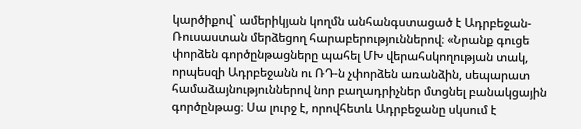կարծիքով` ամերիկյան կողմն անհանգստացած է Ադրբեջան-Ռուսաստան մերձեցող հարաբերություններով։ «Նրանք գուցե փորձեն գործընթացները պահել ՄԽ վերահսկողության տակ, որպեսզի Ադրբեջանն ու ՌԴ-ն չփորձեն առանձին, սեպարատ համաձայնություններով նոր բաղադրիչներ մտցնել բանակցային գործընթաց։ Սա լուրջ է, որովհետև Ադրբեջանը սկսում է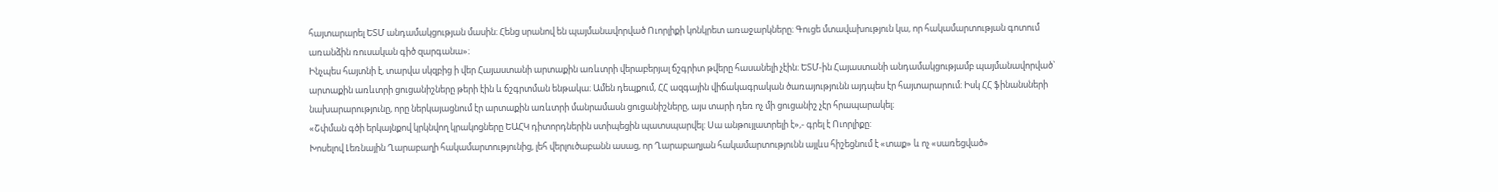հայտարարել ԵՏՄ անդամակցության մասին։ Հենց սրանով են պայմանավորված Ուորլիքի կոնկրետ առաջարկները։ Գուցե մտավախություն կա, որ հակամարտության գոտում առանձին ռուսական գիծ զարգանա»։
Ինչպես հայտնի է, տարվա սկզբից ի վեր Հայաստանի արտաքին առևտրի վերաբերյալ ճշգրիտ թվերը հասանելի չէին։ ԵՏՄ-ին Հայաստանի անդամակցությամբ պայմանավորված` արտաքին առևտրի ցուցանիշները թերի էին և ճշգրտման ենթակա։ Ամեն դեպքում, ՀՀ ազգային վիճակագրական ծառայությունն այդպես էր հայտարարում։ Իսկ ՀՀ ֆինանսների նախարարությունը, որը ներկայացնում էր արտաքին առևտրի մանրամասն ցուցանիշները, այս տարի դեռ ոչ մի ցուցանիշ չէր հրապարակել։
«Շփման գծի երկայնքով կրկնվող կրակոցները ԵԱՀԿ դիտորդներին ստիպեցին պատսպարվել: Սա անթույլատրելի է»,- գրել է Ուորլիքը:
Խոսելով Լեռնային Ղարաբաղի հակամարտությունից, լեհ վերլուծաբանն ասաց, որ Ղարաբաղյան հակամարտությունն այլևս հիշեցնում է «տաք» և ոչ «սառեցված»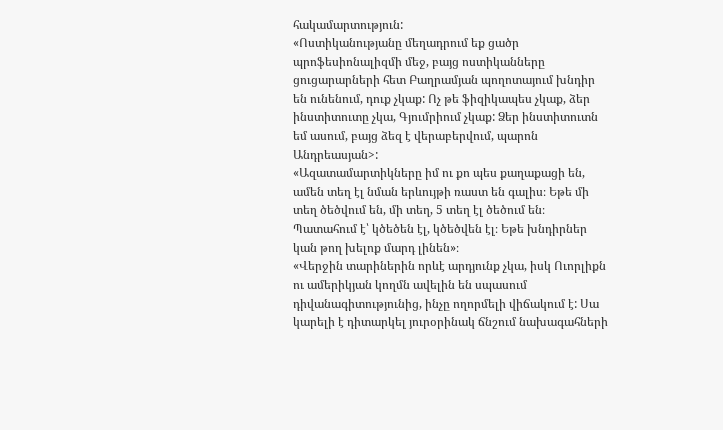հակամարտություն:
«Ոստիկանությանը մեղադրում եք ցածր պրոֆեսիոնալիզմի մեջ, բայց ոստիկանները ցուցարարների հետ Բաղրամյան պողոտայում խնդիր են ունենում, դուք չկաք: Ոչ թե ֆիզիկապես չկաք, ձեր ինստիտուտը չկա, Գյումրիում չկաք: Ձեր ինստիտուտն եմ ասում, բայց ձեզ է վերաբերվում, պարոն Անդրեասյան>:
«Ազատամարտիկները իմ ու քո պես քաղաքացի են, ամեն տեղ էլ նման երևույթի ռաստ են գալիս։ Եթե մի տեղ ծեծվում են, մի տեղ, 5 տեղ էլ ծեծում են։ Պատահում է՝ կծեծեն էլ, կծեծվեն էլ։ Եթե խնդիրներ կան թող խելոք մարդ լինեն»։
«Վերջին տարիներին որևէ արդյունք չկա, իսկ Ուորլիքն ու ամերիկյան կողմն ավելին են սպասում դիվանագիտությունից, ինչը ողորմելի վիճակում է: Սա կարելի է դիտարկել յուրօրինակ ճնշում նախագահների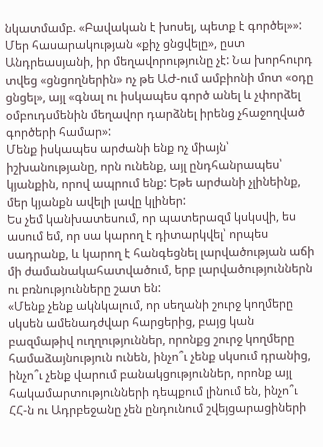նկատմամբ. «Բավական է խոսել, պետք է գործել»»:
Մեր հասարակության «քիչ ցնցվելը», ըստ Անդրեասյանի, իր մեղավորությունը չէ: Նա խորհուրդ տվեց «ցնցողներին» ոչ թե ԱԺ-ում ամբիոնի մոտ «օդը ցնցել», այլ «գնալ ու իսկապես գործ անել և չփորձել օմբուդսմենին մեղավոր դարձնել իրենց չհաջողված գործերի համար»:
Մենք իսկապես արժանի ենք ոչ միայն՝ իշխանությանը, որն ունենք, այլ ընդհանրապես՝ կյանքին, որով ապրում ենք: Եթե արժանի չլինեինք, մեր կյանքն ավելի լավը կլիներ:
Ես չեմ կանխատեսում, որ պատերազմ կսկսվի, ես ասում եմ, որ սա կարող է դիտարկվել՝ որպես սադրանք, և կարող է հանգեցնել լարվածության աճի մի ժամանակահատվածում, երբ լարվածություններն ու բռնությունները շատ են:
«Մենք չենք ակնկալում, որ սեղանի շուրջ կողմերը սկսեն ամենադժվար հարցերից, բայց կան բազմաթիվ ուղղություններ, որոնքց շուրջ կողմերը համաձայնություն ունեն, ինչո՞ւ չենք սկսում դրանից, ինչո՞ւ չենք վարում բանակցություններ, որոնք այլ հակամարտությունների դեպքում լինում են, ինչո՞ւ ՀՀ-ն ու Ադրբեջանը չեն ընդունում շվեյցարացիների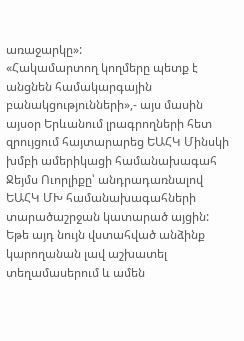առաջարկը»:
«Հակամարտող կողմերը պետք է անցնեն համակարգային բանակցությունների»,- այս մասին այսօր Երևանում լրագրողների հետ զրույցում հայտարարեց ԵԱՀԿ Մինսկի խմբի ամերիկացի համանախագահ Ջեյմս Ուորլիքը՝ անդրադառնալով ԵԱՀԿ ՄԽ համանախագահների տարածաշրջան կատարած այցին:
Եթե այդ նույն վստահված անձինք կարողանան լավ աշխատել տեղամասերում և ամեն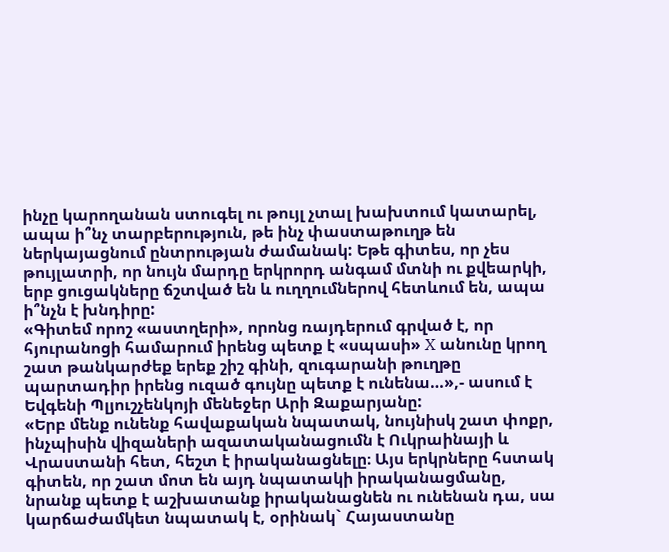ինչը կարողանան ստուգել ու թույլ չտալ խախտում կատարել, ապա ի՞նչ տարբերություն, թե ինչ փաստաթուղթ են ներկայացնում ընտրության ժամանակ: Եթե գիտես, որ չես թույլատրի, որ նույն մարդը երկրորդ անգամ մտնի ու քվեարկի, երբ ցուցակները ճշտված են և ուղղումներով հետևում են, ապա ի՞նչն է խնդիրը:
«Գիտեմ որոշ «աստղերի», որոնց ռայդերում գրված է, որ հյուրանոցի համարում իրենց պետք է «սպասի» X անունը կրող շատ թանկարժեք երեք շիշ գինի, զուգարանի թուղթը պարտադիր իրենց ուզած գույնը պետք է ունենա…»,- ասում է Եվգենի Պլյուշչենկոյի մենեջեր Արի Զաքարյանը:
«Երբ մենք ունենք հավաքական նպատակ, նույնիսկ շատ փոքր, ինչպիսին վիզաների ազատականացումն է Ուկրաինայի և Վրաստանի հետ, հեշտ է իրականացնելը։ Այս երկրները հստակ գիտեն, որ շատ մոտ են այդ նպատակի իրականացմանը, նրանք պետք է աշխատանք իրականացնեն ու ունենան դա, սա կարճաժամկետ նպատակ է, օրինակ` Հայաստանը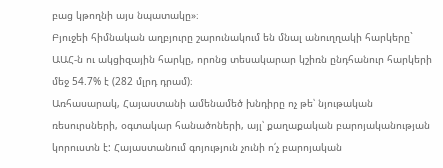բաց կթողնի այս նպատակը»։
Բյուջեի հիմնական աղբյուրը շարունակում են մնալ անուղղակի հարկերը` ԱԱՀ-ն ու ակցիզային հարկը, որոնց տեսակարար կշիռն ընդհանուր հարկերի մեջ 54.7% է (282 մլրդ դրամ)։
Առհասարակ, Հայաստանի ամենամեծ խնդիրը ոչ թե՝ նյութական ռեսուրսների, օգտակար հանածոների, այլ՝ քաղաքական բարոյականության կորուստն է: Հայաստանում գոյություն չունի ո՛չ բարոյական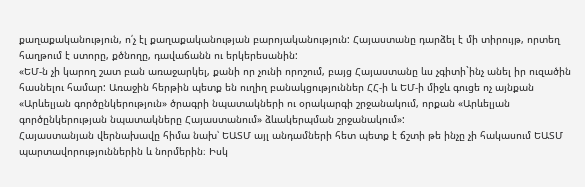քաղաքականություն, ո՛չ էլ քաղաքականության բարոյականություն: Հայաստանը դարձել է մի տիրույթ, որտեղ հաղթում է ստորը, քծնողը, դավաճանն ու երկերեսանին:
«ԵՄ-ն չի կարող շատ բան առաջարկել, քանի որ չունի որոշում, բայց Հայաստանը ևս չգիտի`ինչ անել իր ուզածին հասնելու համար: Առաջին հերթին պետք են ուղիղ բանակցություններ ՀՀ-ի և ԵՄ-ի միջև գուցե ոչ այնքան «Արևելյան գործընկերություն» ծրագրի նպատակների ու օրակարգի շրջանակում, որքան «Արևելյան գործընկերության նպատակները Հայաստանում» ձևակերպման շրջանակում»:
Հայաստանյան վերնախավը հիմա նախ՝ ԵԱՏՄ այլ անդամների հետ պետք է ճշտի թե ինչը չի հակասում ԵԱՏՄ պարտավորություններին և նորմերին։ Իսկ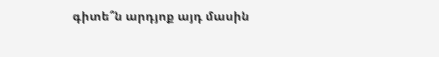գիտե՞ն արդյոք այդ մասին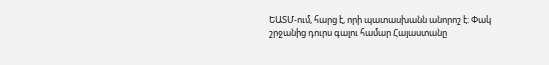ԵԱՏՄ-ում, հարց է, որի պատասխանն անորոշ է։ Փակ շրջանից դուրս գալու համար Հայաստանը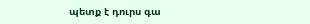պետք է դուրս գա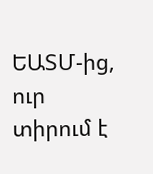ԵԱՏՄ-ից, ուր տիրում է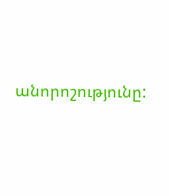անորոշությունը: